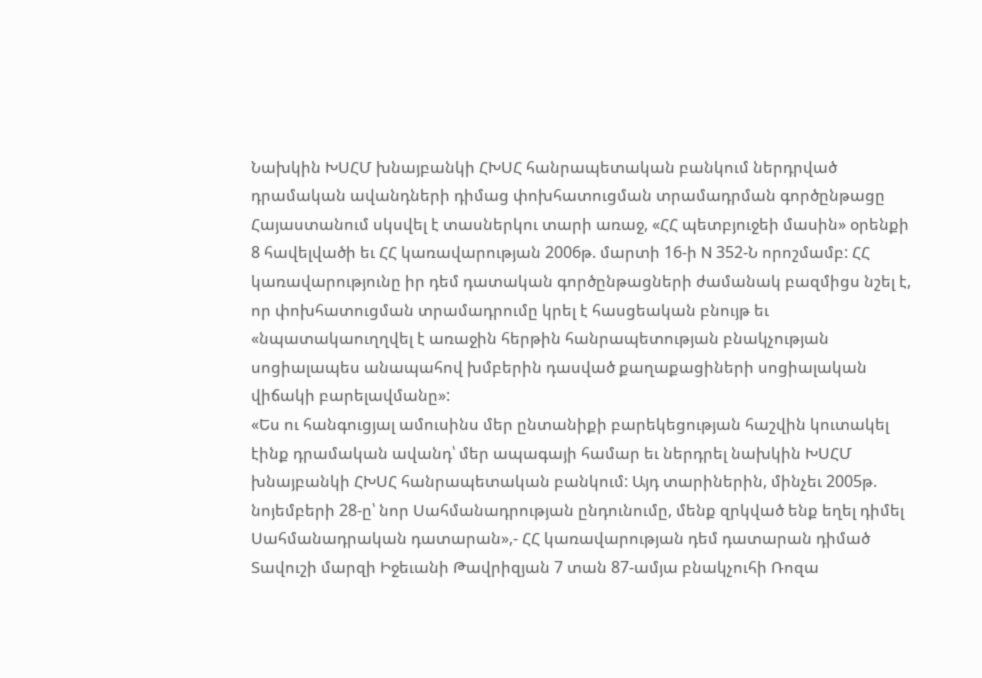Նախկին ԽՍՀՄ խնայբանկի ՀԽՍՀ հանրապետական բանկում ներդրված դրամական ավանդների դիմաց փոխհատուցման տրամադրման գործընթացը Հայաստանում սկսվել է տասներկու տարի առաջ, «ՀՀ պետբյուջեի մասին» օրենքի 8 հավելվածի եւ ՀՀ կառավարության 2006թ. մարտի 16-ի N 352-Ն որոշմամբ: ՀՀ կառավարությունը իր դեմ դատական գործընթացների ժամանակ բազմիցս նշել է, որ փոխհատուցման տրամադրումը կրել է հասցեական բնույթ եւ «նպատակաուղղվել է առաջին հերթին հանրապետության բնակչության սոցիալապես անապահով խմբերին դասված քաղաքացիների սոցիալական վիճակի բարելավմանը»:
«Ես ու հանգուցյալ ամուսինս մեր ընտանիքի բարեկեցության հաշվին կուտակել էինք դրամական ավանդ՝ մեր ապագայի համար եւ ներդրել նախկին ԽՍՀՄ խնայբանկի ՀԽՍՀ հանրապետական բանկում: Այդ տարիներին, մինչեւ 2005թ. նոյեմբերի 28-ը՝ նոր Սահմանադրության ընդունումը, մենք զրկված ենք եղել դիմել Սահմանադրական դատարան»,- ՀՀ կառավարության դեմ դատարան դիմած Տավուշի մարզի Իջեւանի Թավրիզյան 7 տան 87-ամյա բնակչուհի Ռոզա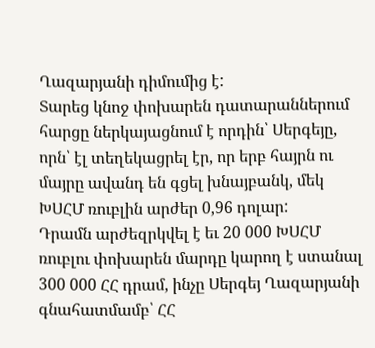Ղազարյանի դիմումից է:
Տարեց կնոջ փոխարեն դատարաններում հարցը ներկայացնում է որդին՝ Սերգեյը, որն՝ էլ տեղեկացրել էր, որ երբ հայրն ու մայրը ավանդ են գցել խնայբանկ, մեկ ԽՍՀՄ ռուբլին արժեր 0,96 դոլար:
Դրամն արժեզրկվել է եւ 20 000 ԽՍՀՄ ռուբլու փոխարեն մարդը կարող է ստանալ 300 000 ՀՀ դրամ, ինչը Սերգեյ Ղազարյանի գնահատմամբ՝ ՀՀ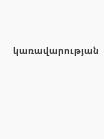կառավարության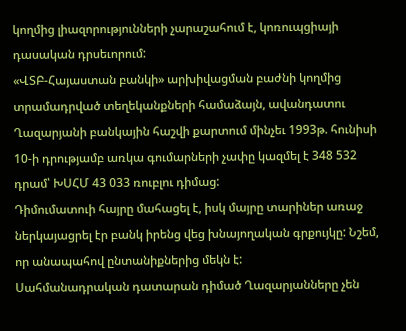կողմից լիազորությունների չարաշահում է, կոռուպցիայի դասական դրսեւորում:
«ՎՏԲ-Հայաստան բանկի» արխիվացման բաժնի կողմից տրամադրված տեղեկանքների համաձայն, ավանդատու Ղազարյանի բանկային հաշվի քարտում մինչեւ 1993թ. հունիսի 10-ի դրությամբ առկա գումարների չափը կազմել է 348 532 դրամ՝ ԽՍՀՄ 43 033 ռուբլու դիմաց:
Դիմումատուի հայրը մահացել է, իսկ մայրը տարիներ առաջ ներկայացրել էր բանկ իրենց վեց խնայողական գրքույկը: Նշեմ, որ անապահով ընտանիքներից մեկն է:
Սահմանադրական դատարան դիմած Ղազարյանները չեն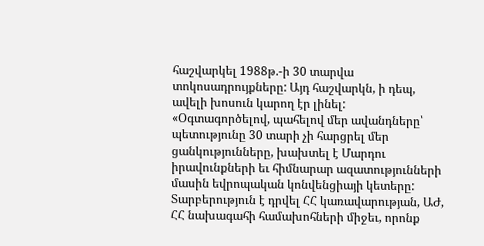հաշվարկել 1988թ.-ի 30 տարվա տոկոսադրույքները: Այդ հաշվարկն, ի դեպ, ավելի խոսուն կարող էր լինել:
«Օգտագործելով, պահելով մեր ավանդները՝ պետությունը 30 տարի չի հարցրել մեր ցանկությունները, խախտել է Մարդու իրավունքների եւ հիմնարար ազատությունների մասին եվրոպական կոնվենցիայի կետերը:
Տարբերություն է դրվել ՀՀ կառավարության, ԱԺ, ՀՀ նախագահի համախոհների միջեւ, որոնք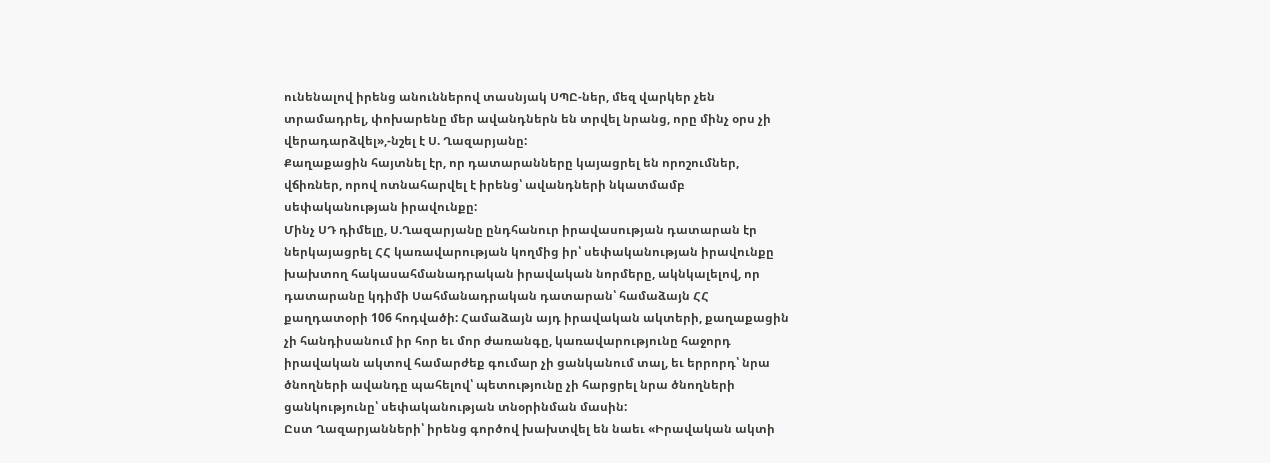ունենալով իրենց անուններով տասնյակ ՍՊԸ-ներ, մեզ վարկեր չեն տրամադրել, փոխարենը մեր ավանդներն են տրվել նրանց, որը մինչ օրս չի վերադարձվել»,-նշել է Ս. Ղազարյանը:
Քաղաքացին հայտնել էր, որ դատարանները կայացրել են որոշումներ, վճիռներ, որով ոտնահարվել է իրենց՝ ավանդների նկատմամբ սեփականության իրավունքը:
Մինչ ՍԴ դիմելը, Ս.Ղազարյանը ընդհանուր իրավասության դատարան էր ներկայացրել ՀՀ կառավարության կողմից իր՝ սեփականության իրավունքը խախտող հակասահմանադրական իրավական նորմերը, ակնկալելով, որ դատարանը կդիմի Սահմանադրական դատարան՝ համաձայն ՀՀ քաղդատօրի 106 հոդվածի: Համաձայն այդ իրավական ակտերի, քաղաքացին չի հանդիսանում իր հոր եւ մոր ժառանգը, կառավարությունը հաջորդ իրավական ակտով համարժեք գումար չի ցանկանում տալ, եւ երրորդ՝ նրա ծնողների ավանդը պահելով՝ պետությունը չի հարցրել նրա ծնողների ցանկությունը՝ սեփականության տնօրինման մասին:
Ըստ Ղազարյանների՝ իրենց գործով խախտվել են նաեւ «Իրավական ակտի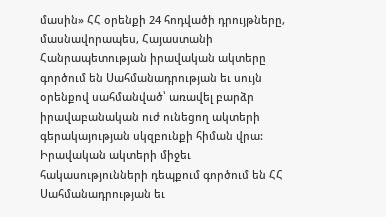մասին» ՀՀ օրենքի 24 հոդվածի դրույթները, մասնավորապես, Հայաստանի Հանրապետության իրավական ակտերը գործում են Սահմանադրության եւ սույն օրենքով սահմանված՝ առավել բարձր իրավաբանական ուժ ունեցող ակտերի գերակայության սկզբունքի հիման վրա: Իրավական ակտերի միջեւ հակասությունների դեպքում գործում են ՀՀ Սահմանադրության եւ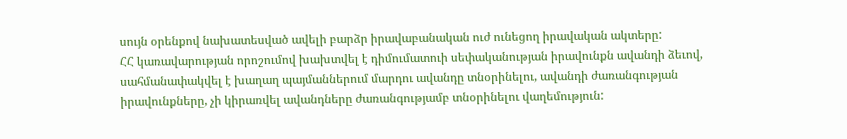սույն օրենքով նախատեսված ավելի բարձր իրավաբանական ուժ ունեցող իրավական ակտերը:
ՀՀ կառավարության որոշումով խախտվել է դիմումատուի սեփականության իրավունքն ավանդի ձեւով, սահմանափակվել է խաղաղ պայմաններում մարդու ավանդը տնօրինելու, ավանդի ժառանգության իրավունքները, չի կիրառվել ավանդները ժառանգությամբ տնօրինելու վաղեմություն: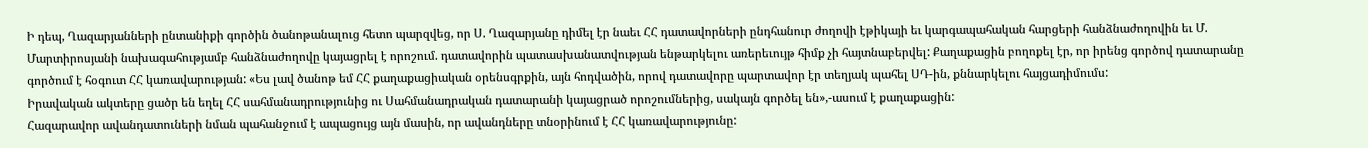Ի դեպ, Ղազարյանների ընտանիքի գործին ծանոթանալուց հետո պարզվեց, որ Ս. Ղազարյանը դիմել էր նաեւ ՀՀ դատավորների ընդհանուր ժողովի էթիկայի եւ կարգապահական հարցերի հանձնաժողովին եւ Մ. Մարտիրոսյանի նախագահությամբ հանձնաժողովը կայացրել է որոշում. դատավորին պատասխանատվության ենթարկելու առերեւույթ հիմք չի հայտնաբերվել: Քաղաքացին բողոքել էր, որ իրենց գործով դատարանը գործում է հօգուտ ՀՀ կառավարության: «Ես լավ ծանոթ եմ ՀՀ քաղաքացիական օրենսգրքին, այն հոդվածին, որով դատավորը պարտավոր էր տեղյակ պահել ՍԴ-ին, քննարկելու հայցադիմումս:
Իրավական ակտերը ցածր են եղել ՀՀ սահմանադրությունից ու Սահմանադրական դատարանի կայացրած որոշումներից, սակայն գործել են»,-ասում է քաղաքացին:
Հազարավոր ավանդատուների նման պահանջում է ապացույց այն մասին, որ ավանդները տնօրինում է ՀՀ կառավարությունը: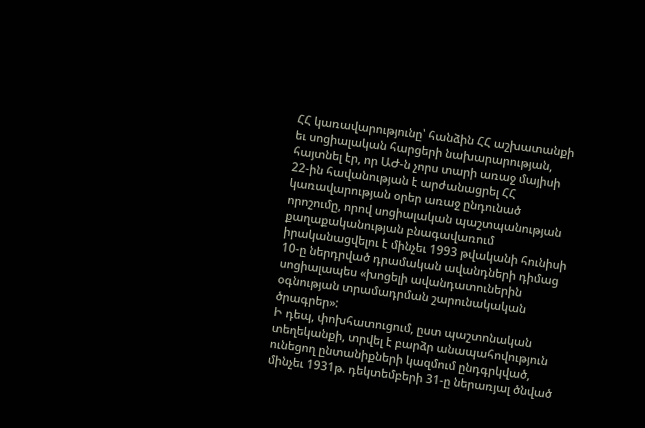ՀՀ կառավարությունը՝ հանձին ՀՀ աշխատանքի եւ սոցիալական հարցերի նախարարության, հայտնել էր, որ ԱԺ-ն չորս տարի առաջ մայիսի 22-ին հավանության է արժանացրել ՀՀ կառավարության օրեր առաջ ընդունած որոշումը, որով սոցիալական պաշտպանության քաղաքականության բնագավառում իրականացվելու է մինչեւ 1993 թվականի հունիսի 10-ը ներդրված դրամական ավանդների դիմաց սոցիալապես «խոցելի ավանդատուներին օգնության տրամադրման շարունակական ծրագրեր»:
Ի դեպ, փոխհատուցում, ըստ պաշտոնական տեղեկանքի, տրվել է բարձր անապահովություն ունեցող ընտանիքների կազմում ընդգրկված, մինչեւ 1931թ. դեկտեմբերի 31-ը ներառյալ ծնված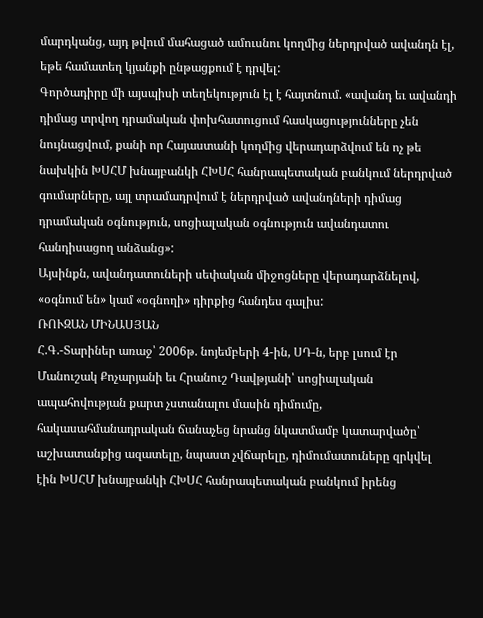մարդկանց, այդ թվում մահացած ամուսնու կողմից ներդրված ավանդն էլ, եթե համատեղ կյանքի ընթացքում է դրվել:
Գործադիրը մի այսպիսի տեղեկություն էլ է հայտնում. «ավանդ եւ ավանդի դիմաց տրվող դրամական փոխհատուցում հասկացությունները չեն նույնացվում, քանի որ Հայաստանի կողմից վերադարձվում են ոչ թե նախկին ԽՍՀՄ խնայբանկի ՀԽՍՀ հանրապետական բանկում ներդրված գումարները, այլ տրամադրվում է ներդրված ավանդների դիմաց դրամական օգնություն, սոցիալական օգնություն ավանդատու հանդիսացող անձանց»:
Այսինքն, ավանդատուների սեփական միջոցները վերադարձնելով, «օգնում են» կամ «օգնողի» դիրքից հանդես գալիս:
ՌՈՒԶԱՆ ՄԻՆԱՍՅԱՆ
Հ.Գ.-Տարիներ առաջ՝ 2006թ. նոյեմբերի 4-ին, ՍԴ-ն, երբ լսում էր Մանուշակ Քոչարյանի եւ Հրանուշ Դավթյանի՝ սոցիալական ապահովության քարտ չստանալու մասին դիմումը, հակասահմանադրական ճանաչեց նրանց նկատմամբ կատարվածը՝ աշխատանքից ազատելը, նպաստ չվճարելը, դիմումատուները զրկվել էին ԽՍՀՄ խնայբանկի ՀԽՍՀ հանրապետական բանկում իրենց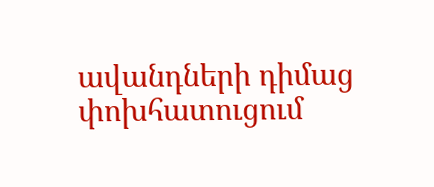ավանդների դիմաց փոխհատուցում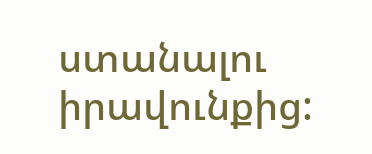ստանալու իրավունքից: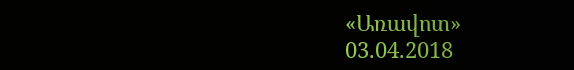«Առավոտ»
03.04.2018